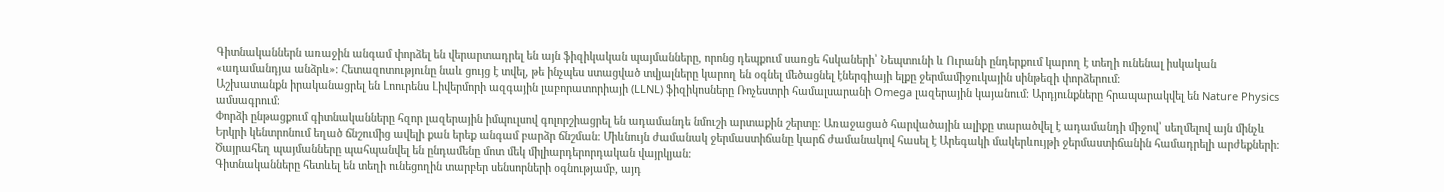Գիտնականներն առաջին անգամ փորձել են վերարտադրել են այն ֆիզիկական պայմանները, որոնց դեպքում սառցե հսկաների՝ Նեպտունի և Ուրանի ընդերքում կարող է տեղի ունենալ իսկական «ադամանդյա անձրև»։ Հետազոտությունը նաև ցույց է տվել, թե ինչպես ստացված տվյալները կարող են օգնել մեծացնել էներգիայի ելքը ջերմամիջուկային սինթեզի փորձերում։
Աշխատանքն իրականացրել են Լոուրենս Լիվերմորի ազգային լաբորատորիայի (LLNL) ֆիզիկոսները Ռոչեստրի համալսարանի Omega լազերային կայանում։ Արդյունքները հրապարակվել են Nature Physics ամսագրում։
Փորձի ընթացքում գիտնականները հզոր լազերային իմպուլսով գոլորշիացրել են ադամանդե նմուշի արտաքին շերտը։ Առաջացած հարվածային ալիքը տարածվել է ադամանդի միջով՝ սեղմելով այն մինչև Երկրի կենտրոնում եղած ճնշումից ավելի քան երեք անգամ բարձր ճնշման։ Միևնույն ժամանակ ջերմաստիճանը կարճ ժամանակով հասել է Արեգակի մակերևույթի ջերմաստիճանին համադրելի արժեքների։ Ծայրահեղ պայմանները պահպանվել են ընդամենը մոտ մեկ միլիարդերորդական վայրկյան։
Գիտնականները հետևել են տեղի ունեցողին տարբեր սենսորների օգնությամբ, այդ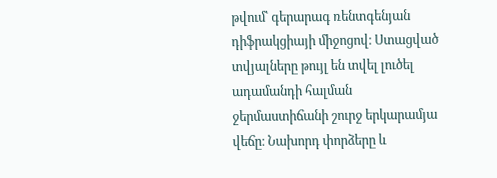թվում՝ գերարագ ռենտգենյան դիֆրակցիայի միջոցով։ Ստացված տվյալները թույլ են տվել լուծել ադամանդի հալման ջերմաստիճանի շուրջ երկարամյա վեճը։ Նախորդ փորձերը և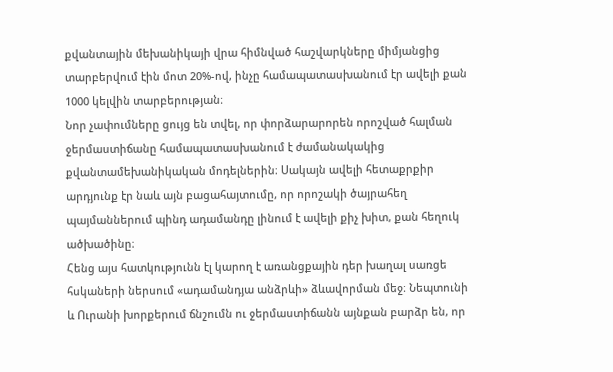քվանտային մեխանիկայի վրա հիմնված հաշվարկները միմյանցից տարբերվում էին մոտ 20%-ով, ինչը համապատասխանում էր ավելի քան 1000 կելվին տարբերության։
Նոր չափումները ցույց են տվել, որ փորձարարորեն որոշված հալման ջերմաստիճանը համապատասխանում է ժամանակակից քվանտամեխանիկական մոդելներին։ Սակայն ավելի հետաքրքիր արդյունք էր նաև այն բացահայտումը, որ որոշակի ծայրահեղ պայմաններում պինդ ադամանդը լինում է ավելի քիչ խիտ, քան հեղուկ ածխածինը։
Հենց այս հատկությունն էլ կարող է առանցքային դեր խաղալ սառցե հսկաների ներսում «ադամանդյա անձրևի» ձևավորման մեջ։ Նեպտունի և Ուրանի խորքերում ճնշումն ու ջերմաստիճանն այնքան բարձր են, որ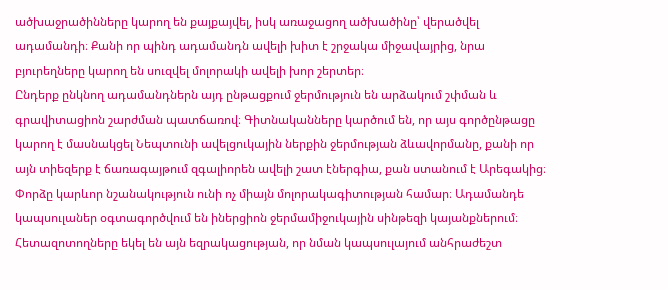ածխաջրածինները կարող են քայքայվել, իսկ առաջացող ածխածինը՝ վերածվել ադամանդի։ Քանի որ պինդ ադամանդն ավելի խիտ է շրջակա միջավայրից, նրա բյուրեղները կարող են սուզվել մոլորակի ավելի խոր շերտեր։
Ընդերք ընկնող ադամանդներն այդ ընթացքում ջերմություն են արձակում շփման և գրավիտացիոն շարժման պատճառով։ Գիտնականները կարծում են, որ այս գործընթացը կարող է մասնակցել Նեպտունի ավելցուկային ներքին ջերմության ձևավորմանը, քանի որ այն տիեզերք է ճառագայթում զգալիորեն ավելի շատ էներգիա, քան ստանում է Արեգակից։
Փորձը կարևոր նշանակություն ունի ոչ միայն մոլորակագիտության համար։ Ադամանդե կապսուլաներ օգտագործվում են իներցիոն ջերմամիջուկային սինթեզի կայանքներում։ Հետազոտողները եկել են այն եզրակացության, որ նման կապսուլայում անհրաժեշտ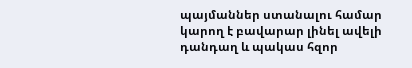պայմաններ ստանալու համար կարող է բավարար լինել ավելի դանդաղ և պակաս հզոր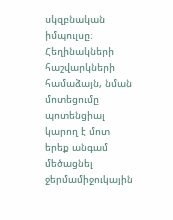սկզբնական իմպուլսը։
Հեղինակների հաշվարկների համաձայն, նման մոտեցումը պոտենցիալ կարող է մոտ երեք անգամ մեծացնել ջերմամիջուկային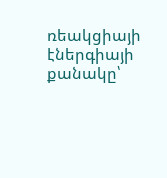ռեակցիայի էներգիայի քանակը՝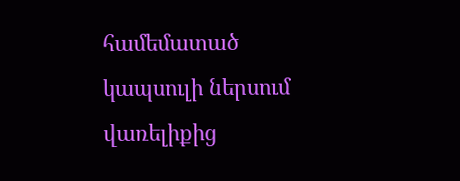համեմատած կապսուլի ներսում վառելիքից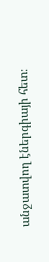անջատվող էներգիայի հետ։